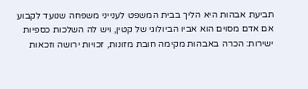תביעת אבהות היא הליך בבית המשפט לענייני משפחה שנועד לקבוע אם אדם מסוים הוא אביו הביולוגי של קטין, ויש לה השלכות כספיות ישירות: הכרה באבהות מקימה חובת מזונות, זכויות ירושה וזכאות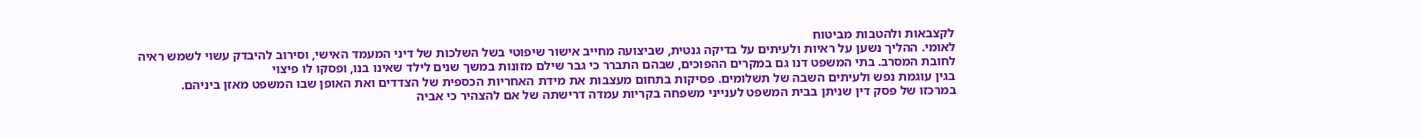לקצבאות ולהטבות מביטוח
לאומי. ההליך נשען על ראיות ולעיתים על בדיקה גנטית, שביצועה מחייב אישור שיפוטי בשל השלכות של דיני המעמד האישי, וסירוב להיבדק עשוי לשמש ראיה לחובת המסרב. בתי המשפט דנו גם במקרים ההפוכים, שבהם התברר כי גבר שילם מזונות במשך שנים לילד שאינו בנו, ופסקו לו פיצוי
בגין עוגמת נפש ולעיתים השבה של תשלומים. פסיקות בתחום מעצבות את מידת האחריות הכספית של הצדדים ואת האופן שבו המשפט מאזן ביניהם.
במרכזו של פסק דין שניתן בבית המשפט לענייני משפחה בקריות עמדה דרישתה של אם להצהיר כי אביה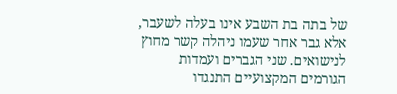של בתה בת השבע אינו בעלה לשעבר, אלא גבר אחר שעמו ניהלה קשר מחוץ לנישואים. שני הגברים ועמדות הגורמים המקצועיים התנגדו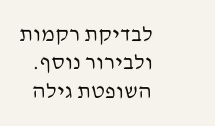לבדיקת רקמות ולבירור נוסף. השופטת גילה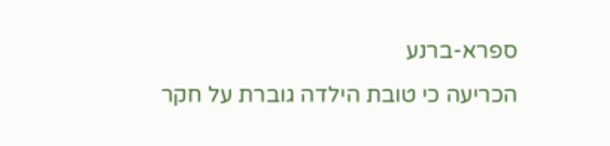ספרא-ברנע
הכריעה כי טובת הילדה גוברת על חקר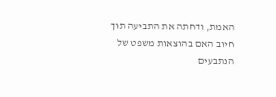האמת, ודחתה את התביעה תוך חיוב האם בהוצאות משפט של הנתבעים